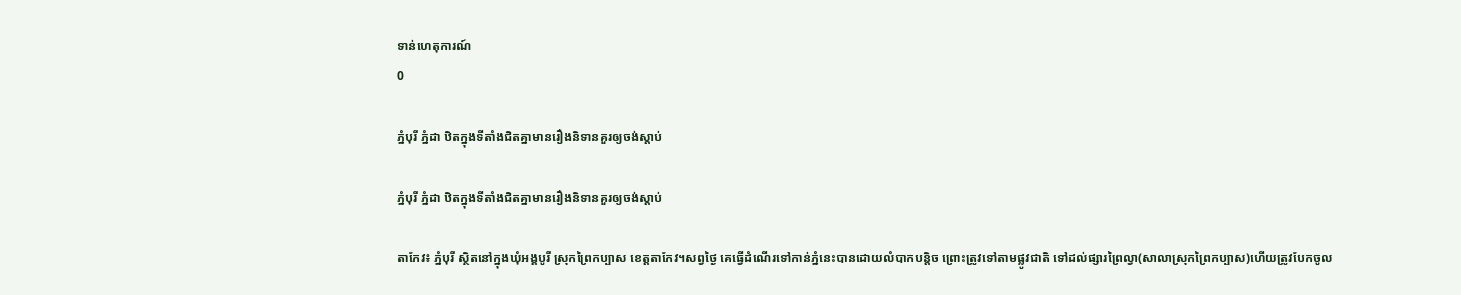ទាន់ហេតុការណ៍
0

ភ្នំបុរី ភ្នំដា ឋិតក្នុងទីតាំងជិតគ្នាមានរឿងនិទានគួរឲ្យចង់ស្តាប់

ភ្នំបុរី ភ្នំដា ឋិតក្នុងទីតាំងជិតគ្នាមានរឿងនិទានគួរឲ្យចង់ស្តាប់

តាកែវ៖ ភ្នំបុរី ស្ថិតនៅក្នុងឃុំអង្គបូរី ស្រុកព្រៃកប្បាស ខេត្តតាកែវ។សព្វថ្ងៃ គេធ្វើដំណើរទៅកាន់ភ្នំនេះបានដោយលំបាកបន្តិច ព្រោះត្រូវទៅតាមផ្លូវជាតិ ទៅដល់ផ្សារព្រៃល្វា(សាលាស្រុកព្រៃកប្បាស)ហើយត្រូវបែកចូល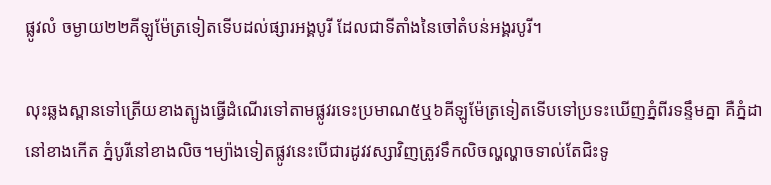ផ្លូវលំ ចម្ងាយ២២គីឡូម៉ែត្រទៀតទើបដល់ផ្សារអង្គបូរី ដែលជាទីតាំងនៃចៅតំបន់អង្គរបូរី។

លុះឆ្លងស្ពានទៅត្រើយខាងត្បូងធ្វើដំណើរទៅតាមផ្លូវរទេះប្រមាណ៥ឬ៦គីឡូម៉ែត្រទៀតទើបទៅប្រទះឃើញភ្នំពីរទន្ទឹមគ្នា គឺភ្នំដា នៅខាងកើត ភ្នំបូរីនៅខាងលិច។ម្យ៉ាងទៀតផ្លូវនេះបើជារដូវវស្សាវិញត្រូវទឹកលិចល្ហល្ហាចទាល់តែជិះទូ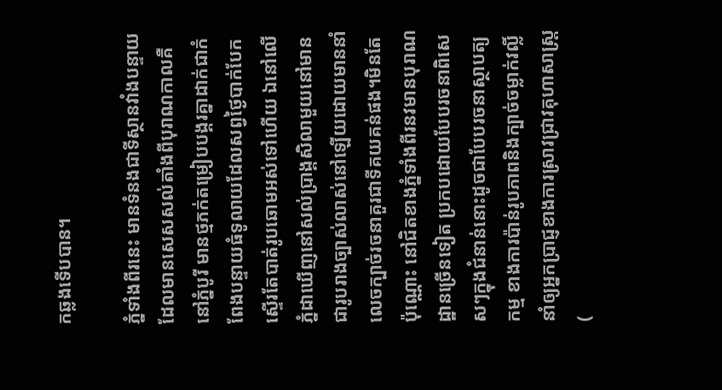កឆ្លងទើបបាន។

ភ្នំទាំងពីរនេះ មានទំនងជាទីស្ថានវាំងបន្ទាយដែលមានសេសសល់តាំងពីបុរាណកាលគឺនៅភ្នំបូរី មានថ្មភក់តម្រៀបបង្គរគ្នាដាក់ជាកំពែងបន្ទាយធំទូលាយដែលសព្វថ្ងៃបាក់បែកស្ទើរតែបាត់រូបឆោមអស់ទៅហើយ ឯនៅលើភ្នំដាឃើញនៅសល់ប្រាង្គសិលាមួយនៅមានជារូបរាងច្បាស់លាស់នៅឡើយដោយមាននាំលេចក្បាច់រចនាគួរជាទីគយគន់ផង។មិនតែប៉ុណ្ណោះ នៅជិតខាងភ្នំទាំងពីរនវមានបុរាណដ្ឋានច្រើនទៀត ប្រកបដោយបែបរចនាពិសេសៗក្នុងជំនាន់នោះដូចជាបែបរចនាស្ថាបត្យកម្ម ខាងការប៉ាន់រូបភាពនិងក្បាច់ចម្លាក់វល្លិ៍នាំឲ្យអ្នកប្រាជ្ញខាងការស្រាវជ្រាវគុហាសាស្ត្រ (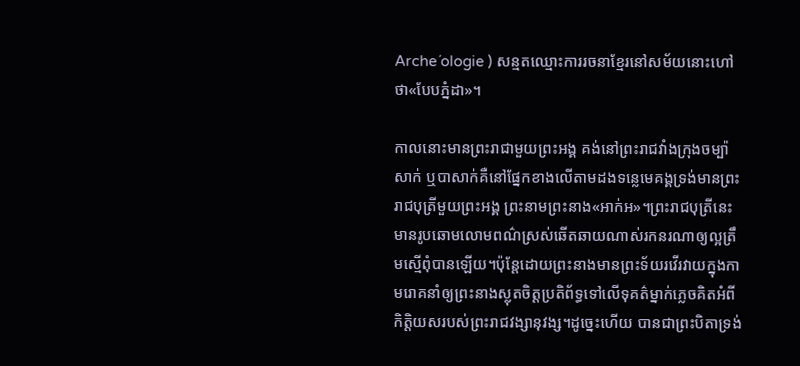Arche´ologie ) សន្មតឈ្មោះការរចនាខ្មែរនៅសម័យនោះហៅថា«បែបភ្នំដា»។

កាលនោះមានព្រះរាជាមួយព្រះអង្គ គង់នៅព្រះរាជវាំងក្រុងចម្ប៉ាសាក់ ឬបាសាក់គឺនៅផ្នែកខាងលើតាមដងទន្លេមេគង្គទ្រង់មានព្រះរាជបុត្រីមួយព្រះអង្គ ព្រះនាមព្រះនាង«អាក់អ»។ព្រះរាជបុត្រីនេះមានរូបឆោមលោមពណ៌ស្រស់ឆើតឆាយណាស់រកនរណាឲ្យល្អត្រឹមស្មើពុំបានឡើយ។ប៉ុន្តែដោយព្រះនាងមានព្រះទ័យរវើរវាយក្នុងកាមរោគនាំឲ្យព្រះនាងស្លុតចិត្តប្រតិព័ទ្ធទៅលើទុគត៌ម្នាក់ភ្លេចគិតអំពីកិតិ្តយសរបស់ព្រះរាជវង្សានុវង្ស។ដូច្នេះហើយ បានជាព្រះបិតាទ្រង់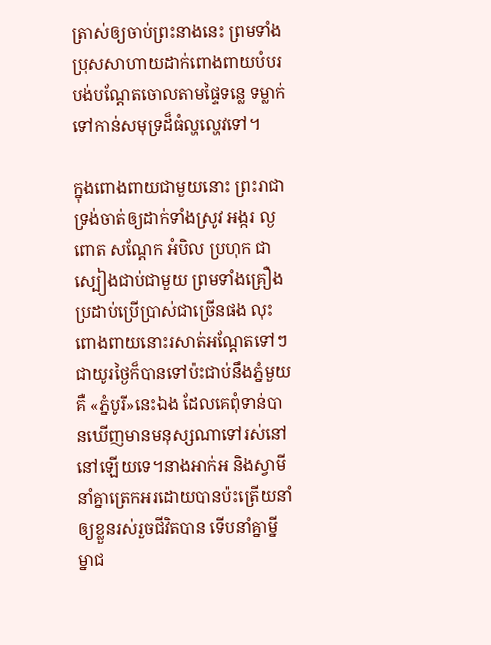ត្រាស់ឲ្យចាប់ព្រះនាងនេះ ព្រមទាំងប្រុសសាហាយដាក់ពោងពាយបំបរបង់បណ្តែតចោលតាមផ្ទៃទន្លេ ទម្លាក់ទៅកាន់សមុទ្រដ៏ធំល្ហល្ហេវទៅ។

ក្នុងពោងពាយជាមួយនោះ ព្រះរាជាទ្រង់ចាត់ឲ្យដាក់ទាំងស្រូវ អង្ករ ល្ង ពោត សណ្តែក អំបិល ប្រហុក ជាស្បៀងជាប់ជាមួយ ព្រមទាំងគ្រឿងប្រដាប់ប្រើប្រាស់ជាច្រើនផង លុះពោងពាយនោះរសាត់អណ្តែតទៅៗជាយូរថ្ងៃក៏បានទៅប៉ះជាប់នឹងភ្នំមួយគឺ «ភ្នំបូរី»នេះឯង ដែលគេពុំទាន់បានឃើញមានមនុស្សណាទៅរស់នៅនៅឡើយទេ។នាងអាក់អ និងស្វាមីនាំគ្នាត្រេកអរដោយបានប៉ះត្រើយនាំឲ្យខ្លួនរស់រួចជីវិតបាន ទើបនាំគ្នាម្នីម្នាជ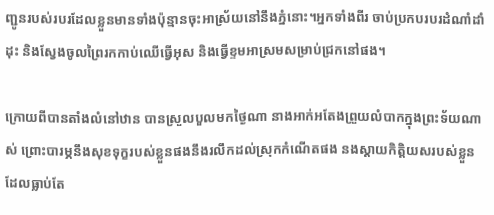ញ្ជូនរបស់របរដែលខ្លួនមានទាំងប៉ុន្មានចុះអាស្រ័យនៅនឹងភ្នំនោះ។អ្នកទាំងពីរ ចាប់ប្រកបរបរដំណាំដាំដុះ និងស្វែងចូលព្រៃរកកាប់ឈើធ្វើអុស និងធ្វើខ្ទមអាស្រមសម្រាប់ជ្រកនៅផង។

ក្រោយពីបានតាំងលំនៅឋាន បានស្រួលបួលមកថ្ងៃណា នាងអាក់អតែងព្រួយលំបាកក្នុងព្រះទ័យណាស់ ព្រោះបារម្ភនឹងសុខទុក្ខរបស់ខ្លួនផងនឹងរលឹកដល់ស្រុកកំណើតផង នងស្តាយកិត្តិយសរបស់ខ្លួនដែលធ្លាប់តែ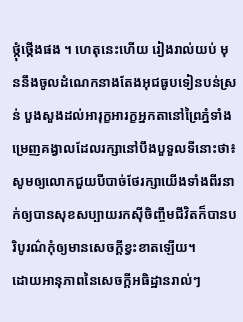ថ្កុំថ្កើងផង ។ ហេតុនេះហើយ រៀងរាល់យប់ មុននឹងចូលដំណេកនាងតែងអុជធូបទៀនបន់ស្រន់ បួងសួងដល់អារុក្ខអារក្ខអ្នកតានៅព្រៃភ្នំទាំងម្រេញគង្វាលដែលរក្សានៅបឹងបួទួលទីនោះថា៖ សូមឲ្យលោកជួយបីបាច់ថែរក្សាយើងទាំងពីរនាក់ឲ្យបានសុខសប្បាយរកស៊ីចិញ្ចឹមជីវិតក៏បានបរិបូរណ៌កុំឲ្យមានសេចក្តីខ្វះខាតឡើយ។
ដោយអានុភាពនៃសេចក្តីអធិដ្ឋានរាល់ៗ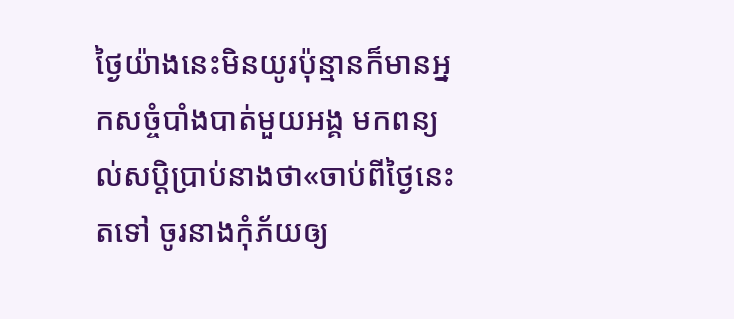ថ្ងៃយ៉ាងនេះមិនយូរប៉ុន្មានក៏មានអ្នកសច្ចំបាំងបាត់មួយអង្គ មកពន្យល់សប្តិប្រាប់នាងថា«ចាប់ពីថ្ងៃនេះតទៅ ចូរនាងកុំភ័យឲ្យ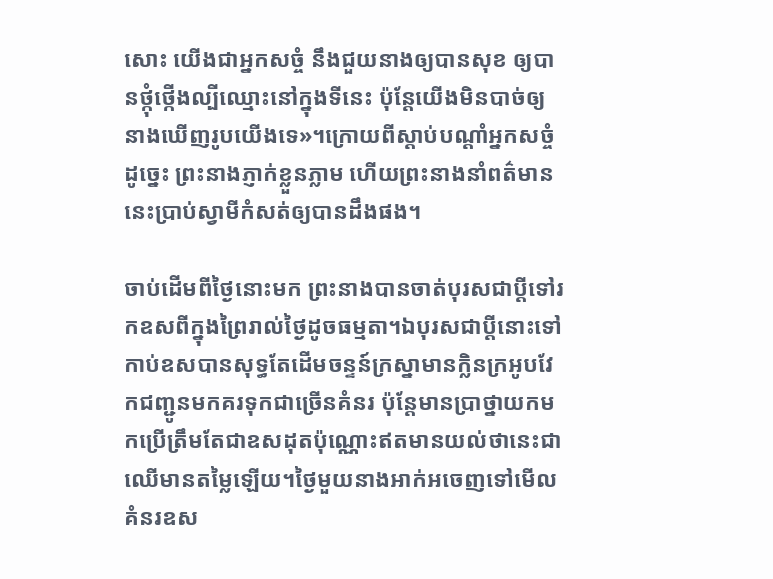សោះ យើងជាអ្នកសច្ចំ នឹងជួយនាងឲ្យបានសុខ ឲ្យបានថ្កុំថ្កើងល្បីឈ្មោះនៅក្នុងទីនេះ ប៉ុន្តែយើងមិនបាច់ឲ្យនាងឃើញរូបយើងទេ»។ក្រោយពីស្តាប់បណ្តាំអ្នកសច្ចំដូច្នេះ ព្រះនាងភ្ញាក់ខ្លួនភ្លាម ហើយព្រះនាងនាំពត៌មាននេះប្រាប់ស្វាមីកំសត់ឲ្យបានដឹងផង។

ចាប់ដើមពីថ្ងៃនោះមក ព្រះនាងបានចាត់បុរសជាប្តីទៅរកឧសពីក្នុងព្រៃរាល់ថ្ងៃដូចធម្មតា។ឯបុរសជាប្តីនោះទៅកាប់ឧសបានសុទ្ធតែដើមចន្ទន៍ក្រស្នាមានក្លិនក្រអូបវែកជញ្ជូនមកគរទុកជាច្រើនគំនរ ប៉ុន្តែមានប្រាថ្នាយកមកប្រើត្រឹមតែជាឧសដុតប៉ុណ្ណោះឥតមានយល់ថានេះជាឈើមានតម្លៃឡើយ។ថ្ងៃមួយនាងអាក់អចេញទៅមើលគំនរឧស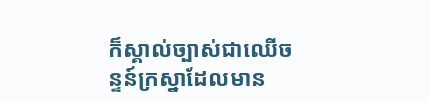ក៏ស្គាល់ច្បាស់ជាឈើចន្ទន៍ក្រស្នាដែលមាន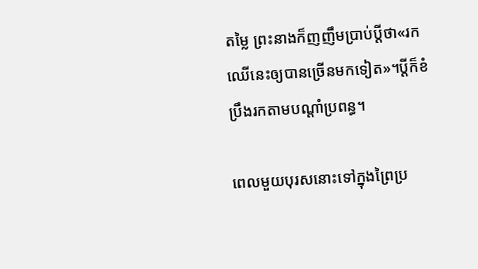តម្លៃ ព្រះនាងក៏ញញឹមប្រាប់ប្តីថា«រកឈើនេះឲ្យបានច្រើនមកទៀត»។ប្តីក៏ខំប្រឹងរកតាមបណ្តាំប្រពន្ធ។

ពេលមួយបុរសនោះទៅក្នុងព្រៃប្រ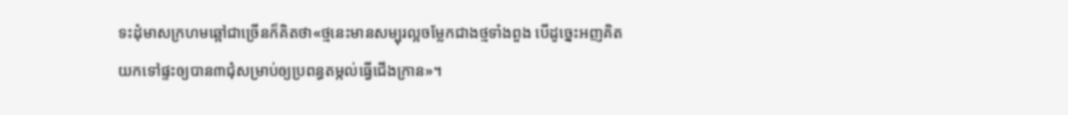ទះដុំមាសក្រហមឆ្អៅជាច្រើនក៏គិតថា«ថ្មនេះមានសម្បុរល្អចម្លែកជាងថ្មទាំងពួង បើដូច្នេះអញគិតយកទៅផ្ទះឲ្យបាន៣ជុំសម្រាប់ឲ្យប្រពន្ធតម្កល់ធ្វើជើងក្រាន»។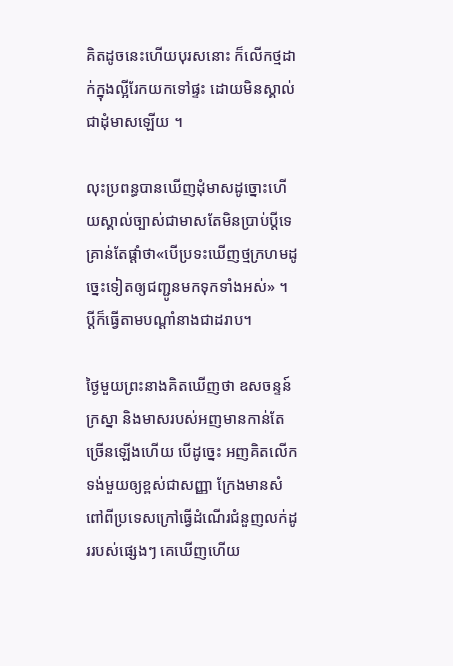គិតដូចនេះហើយបុរសនោះ ក៏លើកថ្មដាក់ក្នុងល្អីរែកយកទៅផ្ទះ ដោយមិនស្គាល់ជាដុំមាសឡើយ ។

លុះប្រពន្ធបានឃើញដុំមាសដូច្នោះហើយស្គាល់ច្បាស់ជាមាសតែមិនប្រាប់ប្តីទេ គ្រាន់តែផ្តាំថា«បើប្រទះឃើញថ្មក្រហមដូច្នេះទៀតឲ្យជញ្ជូនមកទុកទាំងអស់» ។ ប្តីក៏ធ្វើតាមបណ្តាំនាងជាដរាប។

ថ្ងៃមួយព្រះនាងគិតឃើញថា ឧសចន្ទន៍ក្រស្នា និងមាសរបស់អញមានកាន់តែច្រើនឡើងហើយ បើដូច្នេះ អញគិតលើកទង់មួយឲ្យខ្ពស់ជាសញ្ញា ក្រែងមានសំពៅពីប្រទេសក្រៅធ្វើដំណើរជំនួញលក់ដូររបស់ផ្សេងៗ គេឃើញហើយ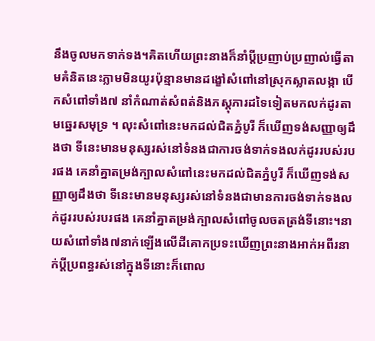នឹងចូលមកទាក់ទង។គិតហើយព្រះនាងក៏នាំប្តីប្រញាប់ប្រញាល់ធ្វើតាមគំនិតនេះភ្លាមមិនយូរប៉ុន្មានមានដង្ខៅសំពៅនៅស្រុកស្លាតលង្កា បើកសំពៅទាំង៧ នាំកំណាត់សំពត់និងភស្តុភារដទៃទៀតមកលក់ដូរតាមឆ្នេរសមុទ្រ ។ លុះសំពៅនេះមកដល់ជិតភ្នំបូរី ក៏ឃើញទង់សញ្ញាឲ្យដឹងថា ទីនេះមានមនុស្សរស់នៅទំនងជាការចង់ទាក់ទងលក់ដូររបស់របរផង គេនាំគ្នាតម្រង់ក្បាលសំពៅនេះមកដល់ជិតភ្នំបូរី ក៏ឃើញទង់សញ្ញាឲ្យដឹងថា ទីនេះមានមនុស្សរស់នៅទំនងជាមានការចង់ទាក់ទងលក់ដូររបស់របរផង គេនាំគ្នាតម្រង់ក្បាលសំពៅចូលចតត្រង់ទីនោះ។នាយសំពៅទាំង៧នាក់ឡើងលើដីគោកប្រទះឃើញព្រះនាងអាក់អពីរនាក់ប្តីប្រពន្ធរស់នៅក្នុងទីនោះក៏ពោល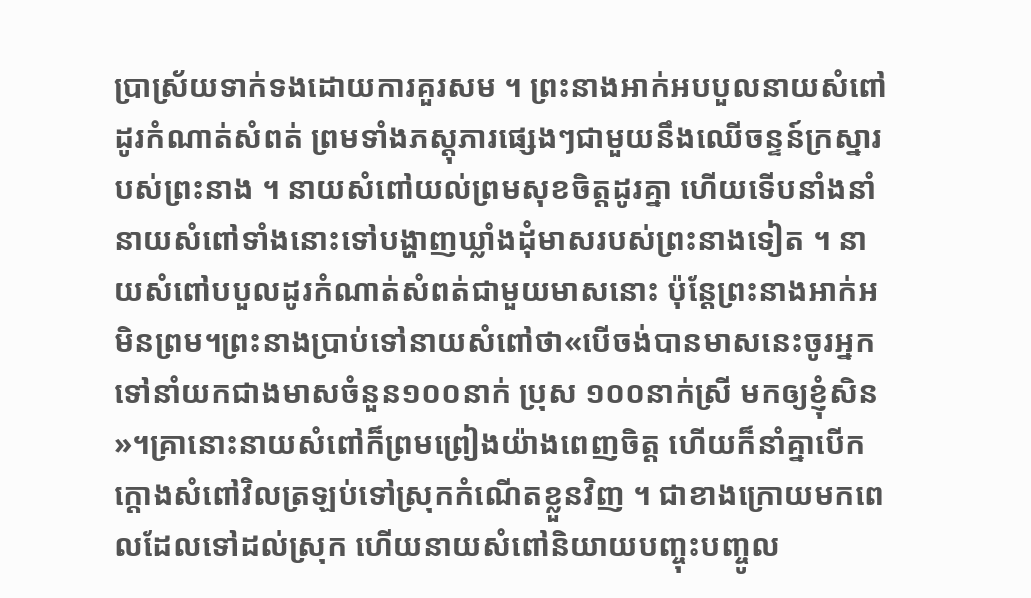ប្រាស្រ័យទាក់ទងដោយការគួរសម ។ ព្រះនាងអាក់អបបួលនាយសំពៅដូរកំណាត់សំពត់ ព្រមទាំងភស្តុភារផ្សេងៗជាមួយនឹងឈើចន្ទន៍ក្រស្នារបស់ព្រះនាង ។ នាយសំពៅយល់ព្រមសុខចិត្តដូរគ្នា ហើយទើបនាំងនាំនាយសំពៅទាំងនោះទៅបង្ហាញឃ្លាំងដុំមាសរបស់ព្រះនាងទៀត ។ នាយសំពៅបបួលដូរកំណាត់សំពត់ជាមួយមាសនោះ ប៉ុន្តែព្រះនាងអាក់អមិនព្រម។ព្រះនាងប្រាប់ទៅនាយសំពៅថា«បើចង់បានមាសនេះចូរអ្នកទៅនាំយកជាងមាសចំនួន១០០នាក់ ប្រុស ១០០នាក់ស្រី មកឲ្យខ្ញុំសិន»។គ្រានោះនាយសំពៅក៏ព្រមព្រៀងយ៉ាងពេញចិត្ត ហើយក៏នាំគ្នាបើកក្តោងសំពៅវិលត្រឡប់ទៅស្រុកកំណើតខ្លួនវិញ ។ ជាខាងក្រោយមកពេលដែលទៅដល់ស្រុក ហើយនាយសំពៅនិយាយបញ្ចុះបញ្ចូល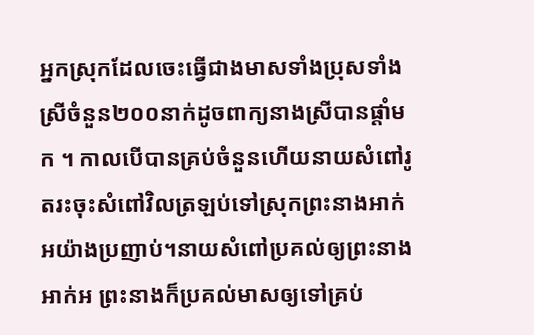អ្នកស្រុកដែលចេះធ្វើជាងមាសទាំងប្រុសទាំងស្រីចំនួន២០០នាក់ដូចពាក្យនាងស្រីបានផ្តាំមក ។ កាលបើបានគ្រប់ចំនួនហើយនាយសំពៅរូតរះចុះសំពៅវិលត្រឡប់ទៅស្រុកព្រះនាងអាក់អយ៉ាងប្រញាប់។នាយសំពៅប្រគល់ឲ្យព្រះនាងអាក់អ ព្រះនាងក៏ប្រគល់មាសឲ្យទៅគ្រប់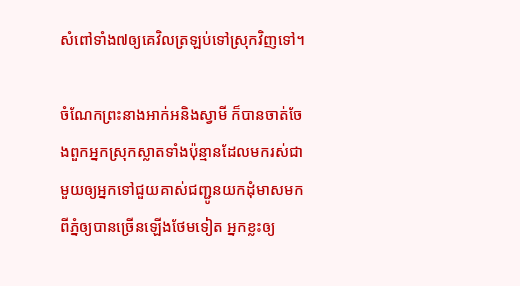សំពៅទាំង៧ឲ្យគេវិលត្រឡប់ទៅស្រុកវិញទៅ។

ចំណែកព្រះនាងអាក់អនិងស្វាមី ក៏បានចាត់ចែងពួកអ្នកស្រុកស្លាតទាំងប៉ុន្មានដែលមករស់ជាមួយឲ្យអ្នកទៅជួយគាស់ជញ្ជូនយកដុំមាសមកពីភ្នំឲ្យបានច្រើនឡើងថែមទៀត អ្នកខ្លះឲ្យ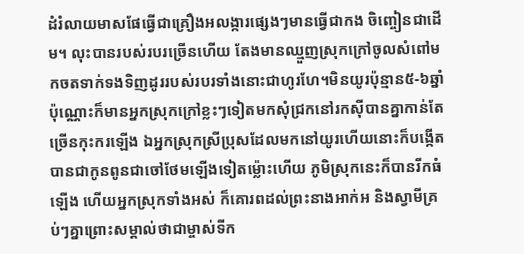ដំរំលាយមាសផែធ្វើជាគ្រឿងអលង្ការផ្សេងៗមានធ្វើជាកង ចិញ្ចៀនជាដើម។ លុះបានរបស់របរច្រើនហើយ តែងមានឈ្មួញស្រុកក្រៅចូលសំពៅមកចតទាក់ទងទិញដូររបស់របរទាំងនោះជាហូរហែ។មិនយូរប៉ុន្មាន៥-៦ឆ្នាំប៉ុណ្ណោះក៏មានអ្នកស្រុកក្រៅខ្លះៗទៀតមកសុំជ្រកនៅរកស៊ីបានគ្នាកាន់តែច្រើនកុះករឡើង ឯអ្នកស្រុកស្រីប្រុសដែលមកនៅយូរហើយនោះក៏បង្កើតបានជាកូនពូនជាចៅថែមឡើងទៀតម្ល៉ោះហើយ ភូមិស្រុកនេះក៏បានរីកធំឡើង ហើយអ្នកស្រុកទាំងអស់ ក៏គោរពដល់ព្រះនាងអាក់អ និងស្វាមីគ្រប់ៗគ្នាព្រោះសម្គាល់ថាជាម្ចាស់ទីក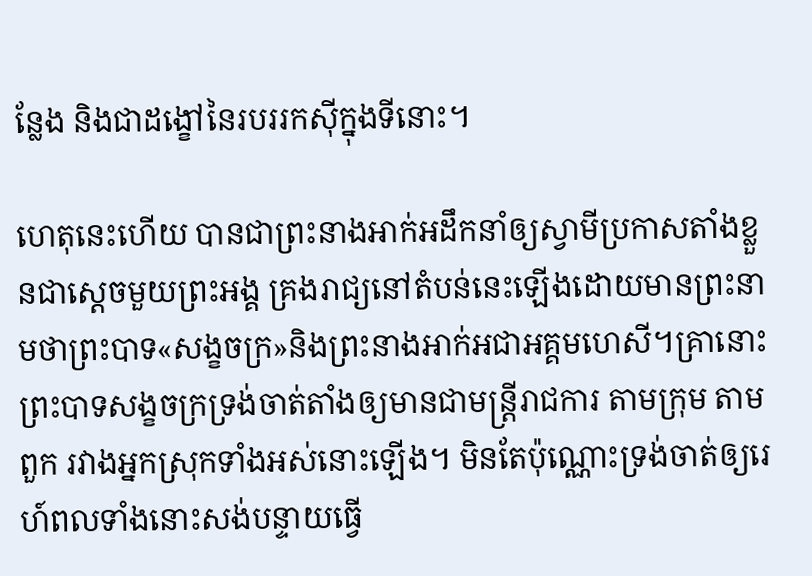ន្លែង និងជាដង្ខៅនៃរបររកស៊ីក្នុងទីនោះ។

ហេតុនេះហើយ បានជាព្រះនាងអាក់អដឹកនាំឲ្យស្វាមីប្រកាសតាំងខ្លួនជាស្តេចមួយព្រះអង្គ គ្រងរាជ្យនៅតំបន់នេះឡើងដោយមានព្រះនាមថាព្រះបាទ«សង្ខចក្រ»និងព្រះនាងអាក់អជាអគ្គមហេសី។គ្រានោះព្រះបាទសង្ខចក្រទ្រង់ចាត់តាំងឲ្យមានជាមន្ត្រីរាជការ តាមក្រុម តាមពួក រវាងអ្នកស្រុកទាំងអស់នោះឡើង។ មិនតែប៉ុណ្ណោះទ្រង់ចាត់ឲ្យរេហ៍ពលទាំងនោះសង់បន្ទាយធ្វើ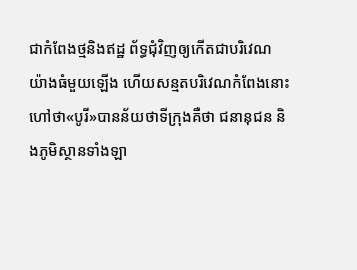ជាកំពែងថ្មនិងឥដ្ឋ ព័ទ្ធជុំវិញឲ្យកើតជាបរិវេណយ៉ាងធំមួយឡើង ហើយសន្មតបរិវេណកំពែងនោះហៅថា«បូរី»បានន័យថាទីក្រុងគឺថា ជនានុជន និងភូមិស្ថានទាំងឡា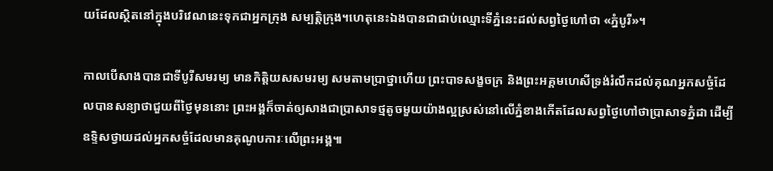យដែលស្ថិតនៅក្នុងបរិវេណនេះទុកជាអ្នកក្រុង សម្បត្តិក្រុង។ហេតុនេះឯងបានជាជាប់ឈ្មោះទីភ្នំនេះដល់សព្វថ្ងៃហៅថា «ភ្នំបូរី»។

កាលបើសាងបានជាទីបូរីសមរម្យ មានកិត្តិយសសមរម្យ សមតាមប្រាថ្នាហើយ ព្រះបាទសង្ខចក្រ និងព្រះអគ្គមហេសីទ្រង់រំលឹកដល់គុណអ្នកសច្ចំដែលបានសន្យាថាជួយពីថ្ងៃមុននោះ ព្រះអង្គក៏ចាត់ឲ្យសាងជាប្រាសាទថ្មតូចមួយយ៉ាងល្អស្រស់នៅលើភ្នំខាងកើតដែលសព្វថ្ងៃហៅថាប្រាសាទភ្នំដា ដើម្បីឧទ្ទិសថ្វាយដល់អ្នកសច្ចំដែលមានគុណូបការៈលើព្រះអង្គ៕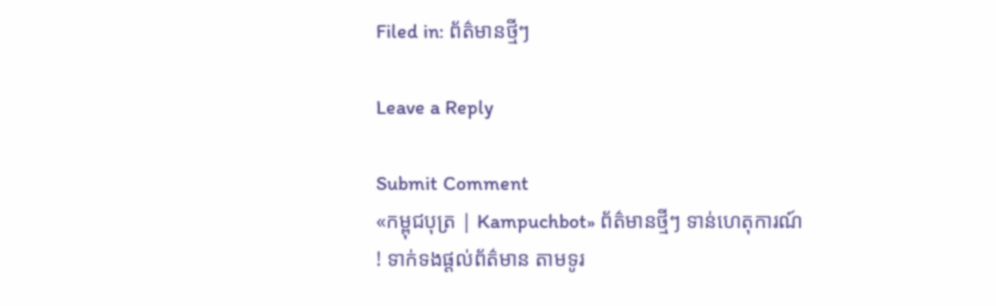Filed in: ព័ត៌មានថ្មីៗ

Leave a Reply

Submit Comment
«កម្ពុជបុត្រ | Kampuchbot» ព័ត៌មានថ្មីៗ ទាន់ហេតុការណ៍ ! ទាក់ទងផ្តល់ព័ត៌មាន តាមទូរ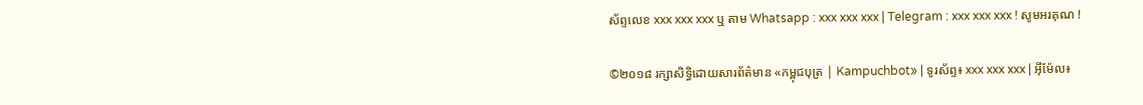ស័ព្ទលេខ xxx xxx xxx ឬ តាម Whatsapp : xxx xxx xxx | Telegram : xxx xxx xxx ! សូមអរគុណ !

©២០១៨ រក្សាសិទ្ធិដោយសារព័ត៌មាន «កម្ពុជបុត្រ | Kampuchbot» | ទូរស័ព្ទ៖ xxx xxx xxx | អ៊ីម៉ែល៖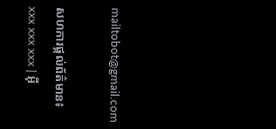mailtobot@gmail.com

សហការផ្តល់ព័ត៌មាន៖ xxx xxx xxx | អ៊ី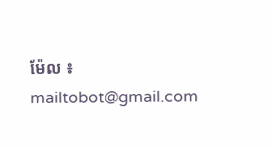ម៉ែល ៖ mailtobot@gmail.com